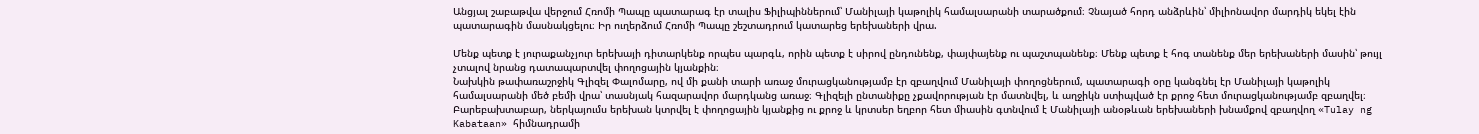Անցյալ շաբաթվա վերջում Հռոմի Պապը պատարագ էր տալիս Ֆիլիպիններում՝ Մանիլայի կաթոլիկ համալսարանի տարածքում։ Չնայած հորդ անձրևին՝ միլիոնավոր մարդիկ եկել էին պատարագին մասնակցելու։ Իր ուղերձում Հռոմի Պապը շեշտադրում կատարեց երեխաների վրա.

Մենք պետք է յուրաքանչյուր երեխայի դիտարկենք որպես պարգև, որին պետք է սիրով ընդունենք, փայփայենք ու պաշտպանենք։ Մենք պետք է հոգ տանենք մեր երեխաների մասին՝ թույլ չտալով նրանց դատապարտվել փողոցային կյանքին։
Նախկին թափառաշրջիկ Գլիզել Փալոմարը, ով մի քանի տարի առաջ մուրացկանությամբ էր զբաղվում Մանիլայի փողոցներում, պատարագի օրը կանգնել էր Մանիլայի կաթոլիկ համալսարանի մեծ բեմի վրա՝ տասնյակ հազարավոր մարդկանց առաջ։ Գլիզելի ընտանիքը չքավորության էր մատնվել, և աղջիկն ստիպված էր քրոջ հետ մուրացկանությամբ զբաղվել։ Բարեբախտաբար, ներկայումս երեխան կտրվել է փողոցային կյանքից ու քրոջ և կրտսեր եղբոր հետ միասին գտնվում է Մանիլայի անօթևան երեխաների խնամքով զբաղվող «Tulay ng Kabataan» հիմնադրամի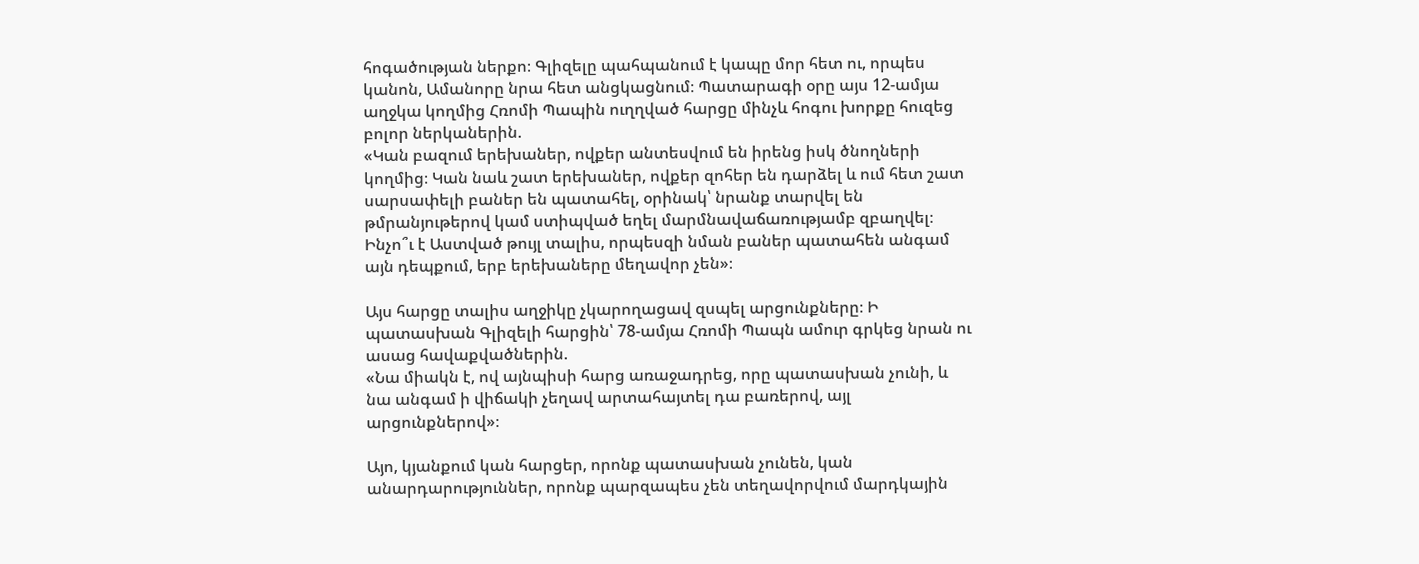հոգածության ներքո։ Գլիզելը պահպանում է կապը մոր հետ ու, որպես կանոն, Ամանորը նրա հետ անցկացնում։ Պատարագի օրը այս 12-ամյա աղջկա կողմից Հռոմի Պապին ուղղված հարցը մինչև հոգու խորքը հուզեց բոլոր ներկաներին.
«Կան բազում երեխաներ, ովքեր անտեսվում են իրենց իսկ ծնողների կողմից։ Կան նաև շատ երեխաներ, ովքեր զոհեր են դարձել և ում հետ շատ սարսափելի բաներ են պատահել, օրինակ՝ նրանք տարվել են թմրանյութերով կամ ստիպված եղել մարմնավաճառությամբ զբաղվել։ Ինչո՞ւ է Աստված թույլ տալիս, որպեսզի նման բաներ պատահեն անգամ այն դեպքում, երբ երեխաները մեղավոր չեն»։

Այս հարցը տալիս աղջիկը չկարողացավ զսպել արցունքները։ Ի պատասխան Գլիզելի հարցին՝ 78-ամյա Հռոմի Պապն ամուր գրկեց նրան ու ասաց հավաքվածներին.
«Նա միակն է, ով այնպիսի հարց առաջադրեց, որը պատասխան չունի, և նա անգամ ի վիճակի չեղավ արտահայտել դա բառերով, այլ արցունքներով»։

Այո, կյանքում կան հարցեր, որոնք պատասխան չունեն, կան անարդարություններ, որոնք պարզապես չեն տեղավորվում մարդկային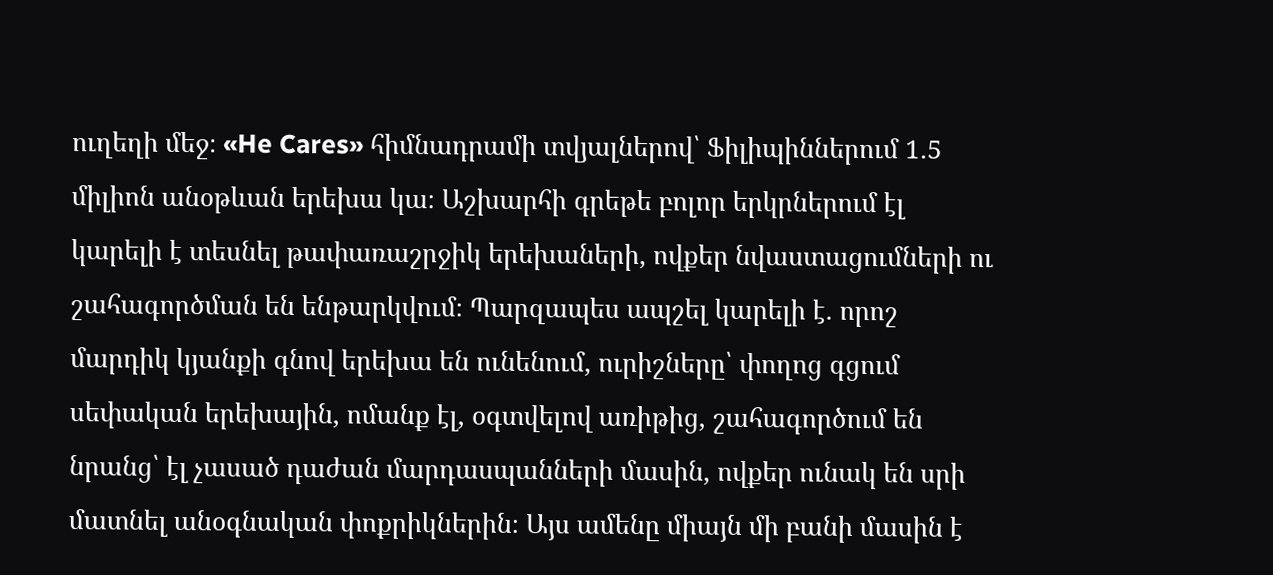ուղեղի մեջ։ «He Cares» հիմնադրամի տվյալներով՝ Ֆիլիպիններում 1.5 միլիոն անօթևան երեխա կա։ Աշխարհի գրեթե բոլոր երկրներում էլ կարելի է տեսնել թափառաշրջիկ երեխաների, ովքեր նվաստացումների ու շահագործման են ենթարկվում։ Պարզապես ապշել կարելի է. որոշ մարդիկ կյանքի գնով երեխա են ունենում, ուրիշները՝ փողոց գցում սեփական երեխային, ոմանք էլ, օգտվելով առիթից, շահագործում են նրանց՝ էլ չասած դաժան մարդասպանների մասին, ովքեր ունակ են սրի մատնել անօգնական փոքրիկներին։ Այս ամենը միայն մի բանի մասին է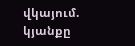վկայում. կյանքը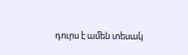դուրս է ամեն տեսակ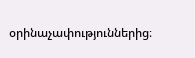օրինաչափություններից։